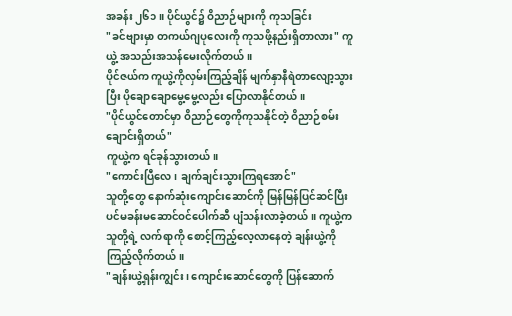အခန်း ၂၆၁ ။ ပိုင်ယွင်၌ ဝိညာဉ်များကို ကုသခြင်း
"ခင်ဗျားမှာ တကယ်ဂျပုလေးကို ကုသဖို့နည်းရှိတာလား" ကူယွဲ့ အသည်းအသန်မေးလိုက်တယ်။
ပိုင်ဇယ်က ကူယွဲ့ကိုလှမ်းကြည့်ချိန် မျက်နှာနီရဲတာလျော့သွားပြီး ပိုချောချောမွေ့မွေ့လည်း ပြောလာနိုင်တယ်။
"ပိုင်ယွင်တောင်မှာ ဝိညာဉ်တွေကိုကုသနိုင်တဲ့ ဝိညာဉ်စမ်းချောင်းရှိတယ်"
ကူယွဲ့က ရင်ခုန်သွားတယ်။
"ကောင်းပြီလေ၊ ချက်ချင်းသွားကြရအောင်"
သူတို့တွေ နောက်ဆုံးကျောင်းဆောင်ကို မြန်မြန်ပြင်ဆင်ပြီး ပင်မခန်းမဆောင်ဝင်ပေါက်ဆီ ပျံသန်းလာခဲ့တယ်။ ကူယွဲ့က သူတို့ရဲ့ လက်ရာကို စောင့်ကြည့်လေ့လာနေတဲ့ ချန်းယွဲ့ကို ကြည့်လိုက်တယ်။
"ချန်းယွဲ့ရှန်းကျွင်း၊ ကျောင်းဆောင်တွေကို ပြန်ဆောက်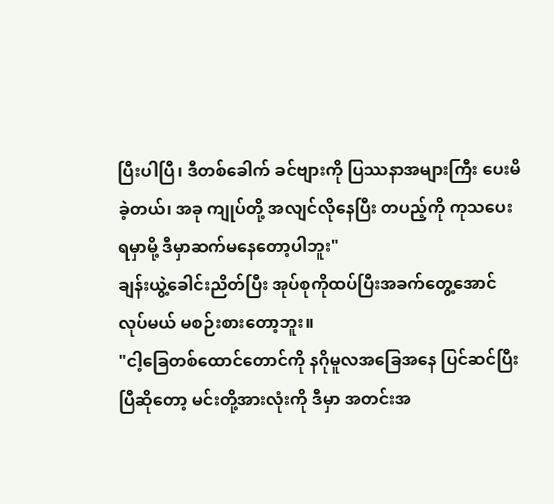ပြီးပါပြီ၊ ဒီတစ်ခေါက် ခင်ဗျားကို ပြဿနာအများကြီး ပေးမိခဲ့တယ်၊ အခု ကျုပ်တို့ အလျင်လိုနေပြီး တပည့်ကို ကုသပေးရမှာမို့ ဒီမှာဆက်မနေတော့ပါဘူး"
ချန်းယွဲ့ခေါင်းညိတ်ပြီး အုပ်စုကိုထပ်ပြီးအခက်တွေ့အောင်လုပ်မယ် မစဉ်းစားတော့ဘူး။
"ငါ့ခြေတစ်ထောင်တောင်ကို နဂိုမူလအခြေအနေ ပြင်ဆင်ပြီးပြီဆိုတော့ မင်းတို့အားလုံးကို ဒီမှာ အတင်းအ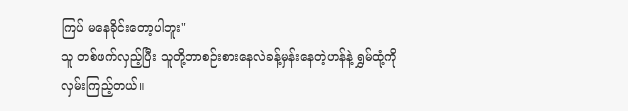ကြပ် မနေခိုင်းတော့ပါဘူး"
သူ တစ်ဖက်လှည့်ပြီး သူတို့ဘာစဉ်းစားနေလဲခန့်မှန်းနေတဲ့ဟန်နဲ့ ရွှမ်ထုံ့ကို လှမ်းကြည့်တယ်။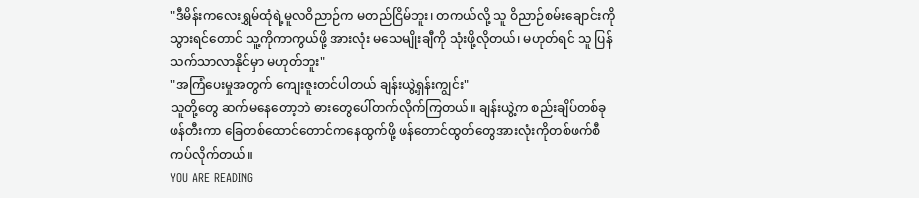"ဒီမိန်းကလေးရွှမ်ထုံရဲ့မူလဝိညာဉ်က မတည်ငြိမ်ဘူး၊ တကယ်လို့ သူ ဝိညာဉ်စမ်းချောင်းကို သွားရင်တောင် သူ့ကိုကာကွယ်ဖို့ အားလုံး မသေမျိုးချီကို သုံးဖို့လိုတယ်၊ မဟုတ်ရင် သူ ပြန်သက်သာလာနိုင်မှာ မဟုတ်ဘူး"
"အကြံပေးမှုအတွက် ကျေးဇူးတင်ပါတယ် ချန်းယွဲ့ရှန်းကျွင်း"
သူတို့တွေ ဆက်မနေတော့ဘဲ ဓားတွေပေါ်တက်လိုက်ကြတယ်။ ချန်းယွဲ့က စည်းချိပ်တစ်ခုဖန်တီးကာ ခြေတစ်ထောင်တောင်ကနေထွက်ဖို့ ဖန်တောင်ထွတ်တွေအားလုံးကိုတစ်ဖက်စီ ကပ်လိုက်တယ်။
YOU ARE READING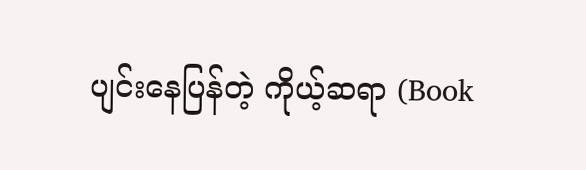ပျင်းနေပြန်တဲ့ ကိုယ့်ဆရာ (Book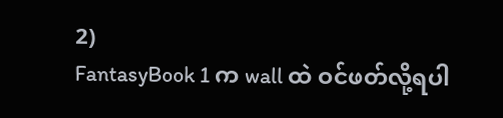2)
FantasyBook 1 က wall ထဲ ဝင်ဖတ်လို့ရပါ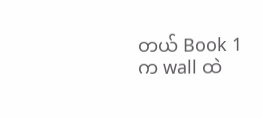တယ် Book 1 က wall ထဲ